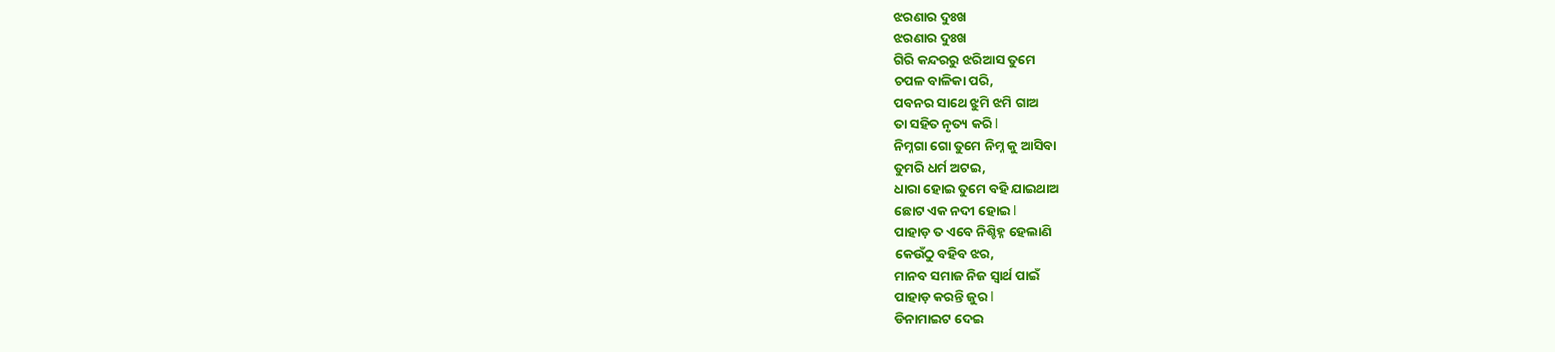ଝରଣାର ଦୁଃଖ
ଝରଣାର ଦୁଃଖ
ଗିରି କନ୍ଦରରୁ ଝରିଆସ ତୁମେ
ଚପଳ ବାଳିକା ପରି,
ପବନର ସାଥେ ଝୁମି ଝମି ଗାଅ
ତା ସହିତ ନୃତ୍ୟ କରି l
ନିମ୍ନଗା ଗୋ ତୁମେ ନିମ୍ନ କୁ ଆସିବା
ତୁମରି ଧର୍ମ ଅଟଇ,
ଧାରା ହୋଇ ତୁମେ ବହି ଯାଇଥାଅ
ଛୋଟ ଏକ ନଦୀ ହୋଇ l
ପାହାଡ଼ ତ ଏବେ ନିଶ୍ଚିହ୍ନ ହେଲାଣି
କେଉଁଠୁ ବହିବ ଝର,
ମାନବ ସମାଜ ନିଜ ସ୍ୱାର୍ଥ ପାଇଁ
ପାହାଡ଼ କରନ୍ତି ଜୁର l
ଡିନାମାଇଟ ଦେଇ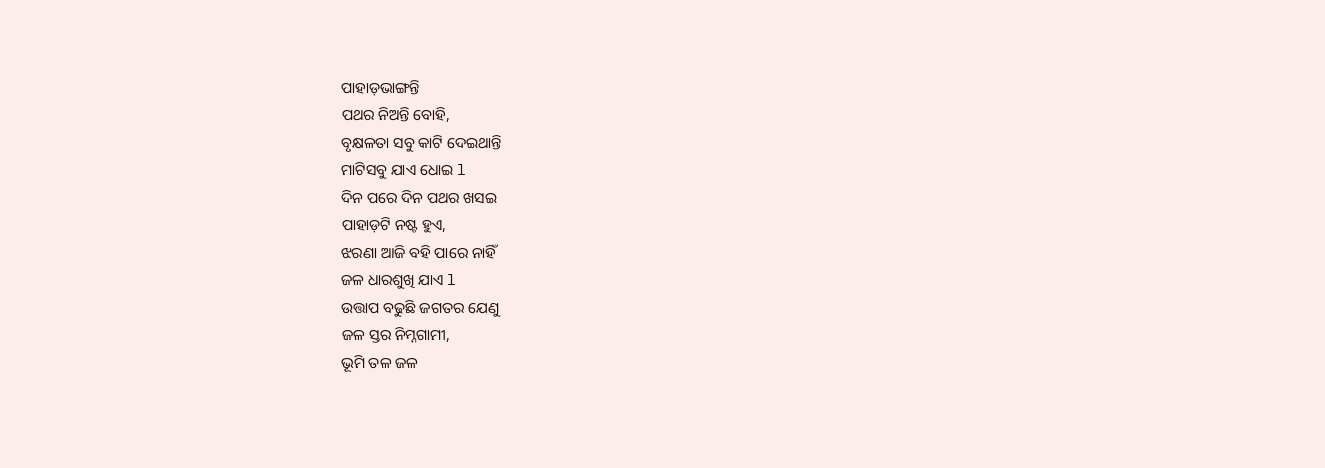ପାହାଡ଼ଭାଙ୍ଗନ୍ତି
ପଥର ନିଅନ୍ତି ବୋହି,
ବୃକ୍ଷଳତା ସବୁ କାଟି ଦେଇଥାନ୍ତି
ମାଟିସବୁ ଯାଏ ଧୋଇ l
ଦିନ ପରେ ଦିନ ପଥର ଖସଇ
ପାହାଡ଼ଟି ନଷ୍ଟ ହୁଏ,
ଝରଣା ଆଜି ବହି ପାରେ ନାହିଁ
ଜଳ ଧାରଶୁଖି ଯାଏ l
ଉତ୍ତାପ ବଢୁଛି ଜଗତର ଯେଣୁ
ଜଳ ସ୍ତର ନିମ୍ନଗାମୀ,
ଭୂମି ତଳ ଜଳ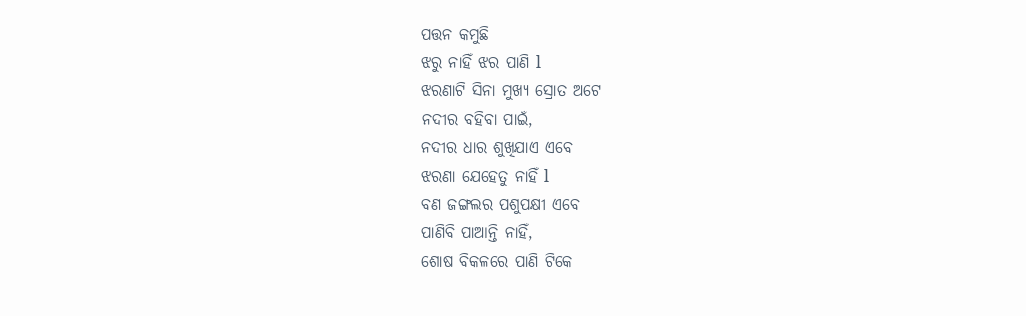ପତ୍ତନ କମୁଛି
ଝରୁ ନାହିଁ ଝର ପାଣି l
ଝରଣାଟି ସିନା ମୁଖ୍ୟ ସ୍ରୋତ ଅଟେ
ନଦୀର ବହିବା ପାଇଁ,
ନଦୀର ଧାର ଶୁଖିଯାଏ ଏବେ
ଝରଣା ଯେହେତୁ ନାହିଁ l
ବଣ ଜଙ୍ଗଲର ପଶୁପକ୍ଷୀ ଏବେ
ପାଣିବି ପାଆନ୍ତି ନାହିଁ,
ଶୋଷ ବିକଳରେ ପାଣି ଟିକେ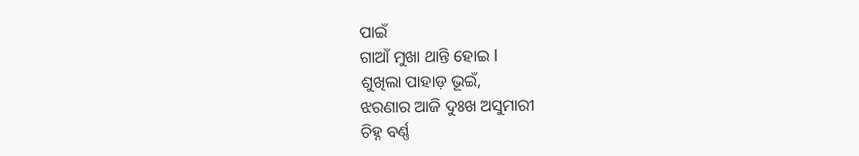ପାଇଁ
ଗାଆଁ ମୁଖା ଥାନ୍ତି ହୋଇ l
ଶୁଖିଲା ପାହାଡ଼ ଭୂଇଁ,
ଝରଣାର ଆଜି ଦୁଃଖ ଅସୁମାରୀ
ଚିହ୍ନ ବର୍ଣ୍ଣ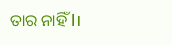ତାର ନାହିଁ l।